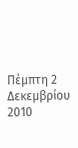Πέμπτη 2 Δεκεμβρίου 2010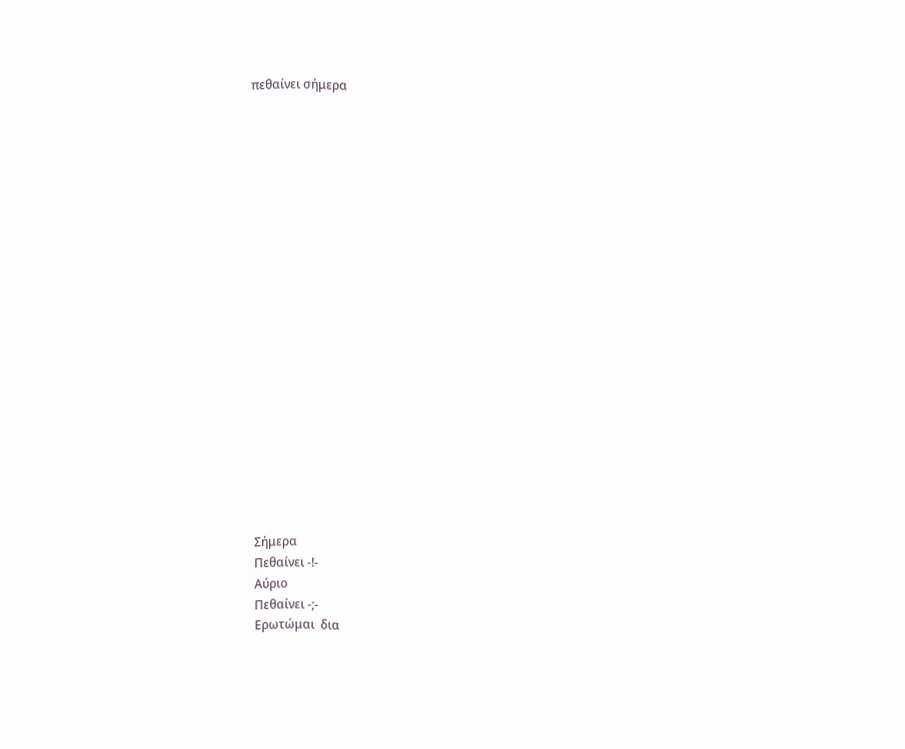πεθαίνει σήμερα





















Σήμερα
Πεθαίνει -!-
Αύριο
Πεθαίνει -;-
Ερωτώμαι  δια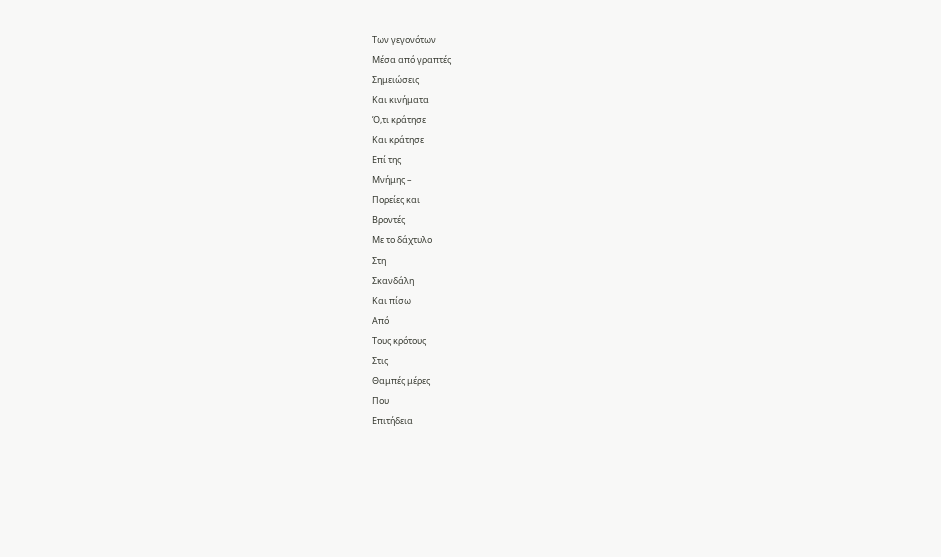Των γεγονότων
Μέσα από γραπτές
Σημειώσεις
Και κινήματα
Ό,τι κράτησε
Και κράτησε
Επί της
Μνήμης –
Πορείες και
Βροντές
Με το δάχτυλο
Στη
Σκανδάλη
Και πίσω
Από
Τους κρότους
Στις
Θαμπές μέρες
Που
Επιτήδεια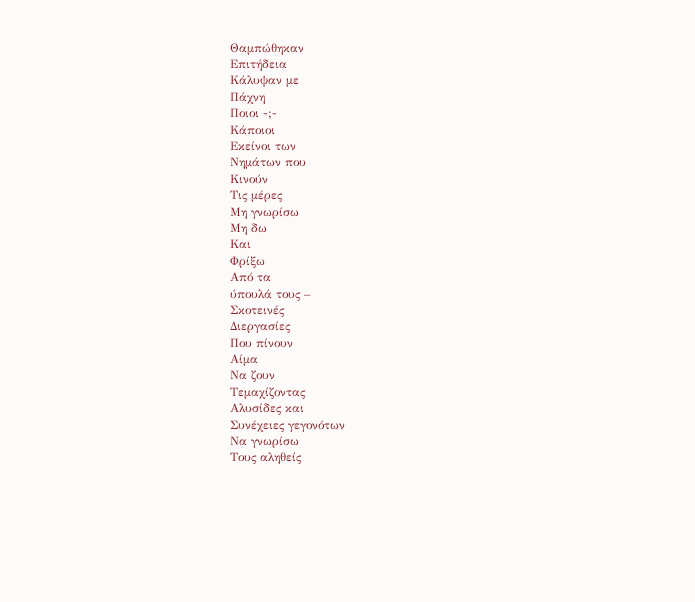Θαμπώθηκαν
Επιτήδεια
Κάλυψαν με
Πάχνη
Ποιοι -;-
Κάποιοι
Εκείνοι των
Νημάτων που
Κινούν
Τις μέρες
Μη γνωρίσω
Μη δω
Και
Φρίξω
Από τα
ύπουλά τους –
Σκοτεινές
Διεργασίες
Που πίνουν
Αίμα
Να ζουν
Τεμαχίζοντας
Αλυσίδες και
Συνέχειες γεγονότων
Να γνωρίσω
Τους αληθείς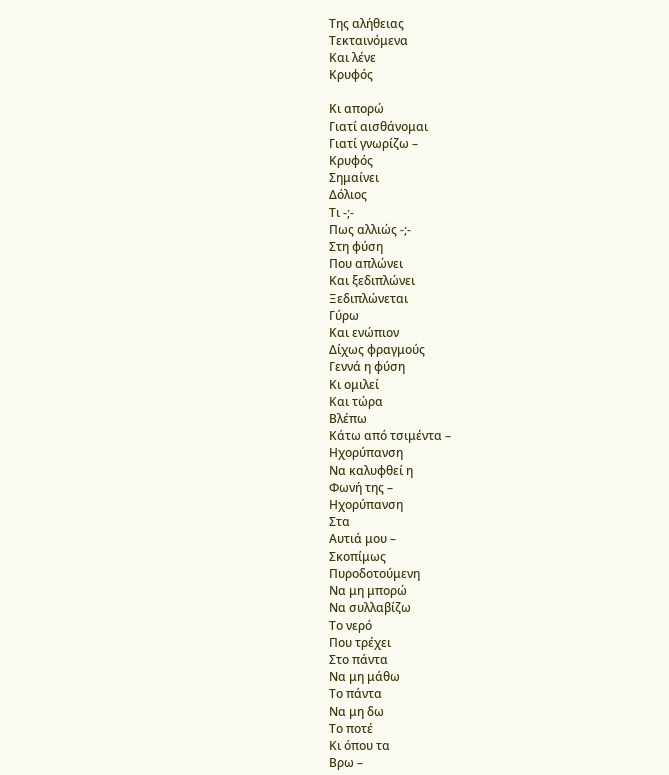Της αλήθειας
Τεκταινόμενα
Και λένε
Κρυφός

Κι απορώ
Γιατί αισθάνομαι
Γιατί γνωρίζω –
Κρυφός
Σημαίνει
Δόλιος
Τι -;-
Πως αλλιώς -;-
Στη φύση
Που απλώνει
Και ξεδιπλώνει
Ξεδιπλώνεται
Γύρω
Και ενώπιον
Δίχως φραγμούς
Γεννά η φύση
Κι ομιλεί
Και τώρα
Βλέπω
Κάτω από τσιμέντα –
Ηχορύπανση
Να καλυφθεί η
Φωνή της –
Ηχορύπανση
Στα
Αυτιά μου –
Σκοπίμως
Πυροδοτούμενη
Να μη μπορώ
Να συλλαβίζω
Το νερό
Που τρέχει
Στο πάντα
Να μη μάθω
Το πάντα
Να μη δω
Το ποτέ
Κι όπου τα
Βρω –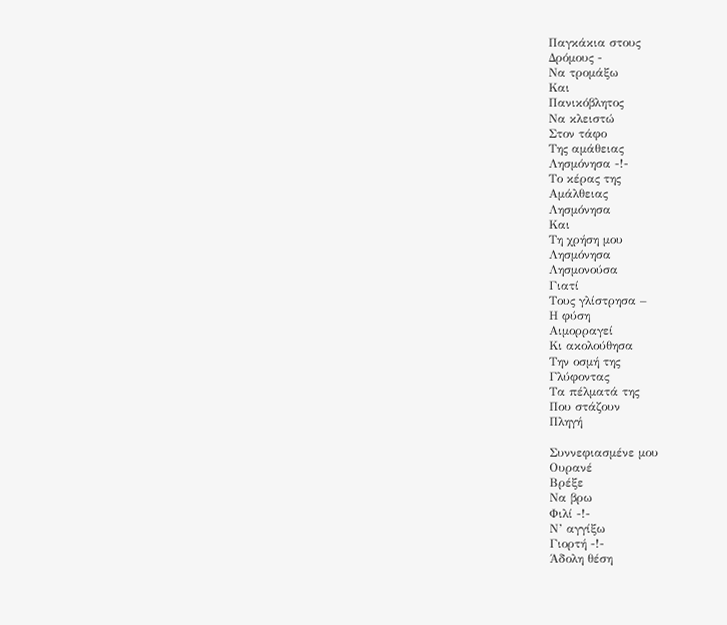Παγκάκια στους
Δρόμους -
Να τρομάξω
Και
Πανικόβλητος
Να κλειστώ
Στον τάφο
Της αμάθειας
Λησμόνησα -!-
Το κέρας της
Αμάλθειας
Λησμόνησα
Και
Τη χρήση μου
Λησμόνησα
Λησμονούσα
Γιατί
Τους γλίστρησα –
Η φύση
Αιμορραγεί
Κι ακολούθησα
Την οσμή της
Γλύφοντας
Τα πέλματά της
Που στάζουν
Πληγή

Συννεφιασμένε μου
Ουρανέ
Βρέξε
Να βρω
Φιλί -!-
Ν’ αγγίξω
Γιορτή -!-
Άδολη θέση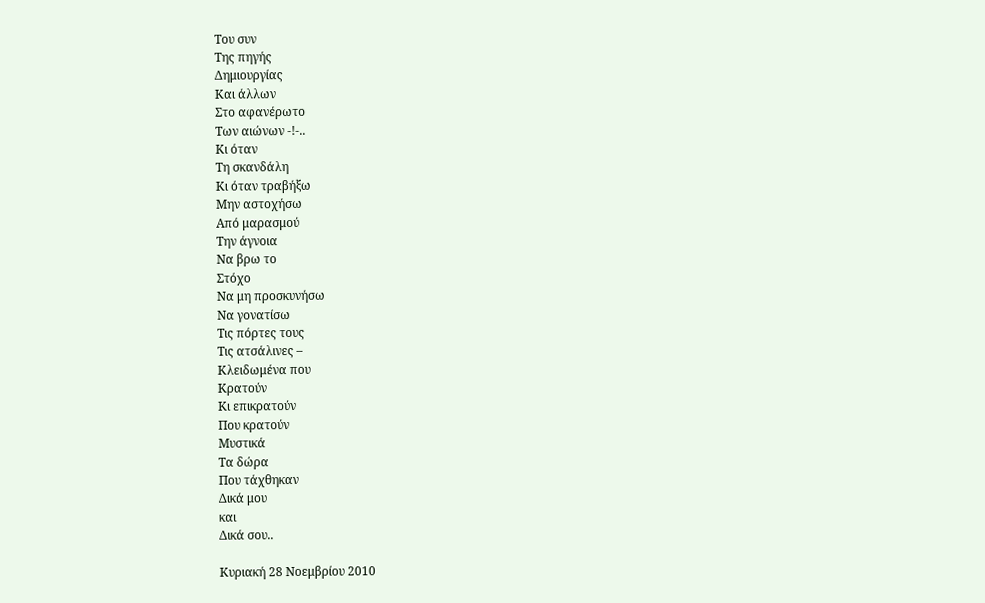Του συν
Της πηγής
Δημιουργίας
Και άλλων
Στο αφανέρωτο
Των αιώνων -!-..
Κι όταν
Τη σκανδάλη
Κι όταν τραβήξω
Μην αστοχήσω
Από μαρασμού
Την άγνοια
Να βρω το
Στόχο
Να μη προσκυνήσω
Να γονατίσω
Τις πόρτες τους
Τις ατσάλινες –
Κλειδωμένα που
Κρατούν
Κι επικρατούν
Που κρατούν
Μυστικά
Τα δώρα
Που τάχθηκαν
Δικά μου
και
Δικά σου..

Κυριακή 28 Νοεμβρίου 2010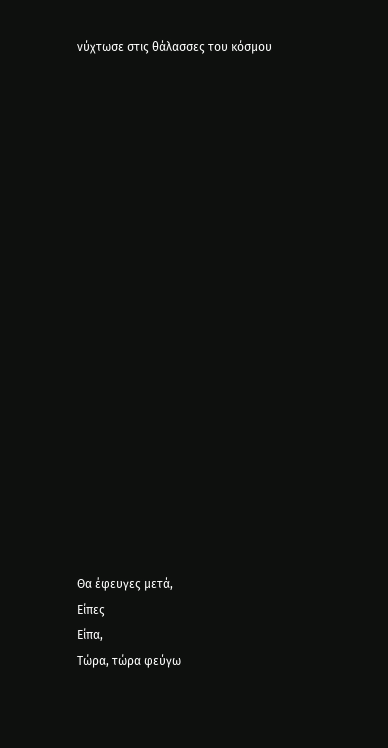νύχτωσε στις θάλασσες του κόσμου




















Θα έφευγες μετά,
Είπες
Είπα,
Τώρα, τώρα φεύγω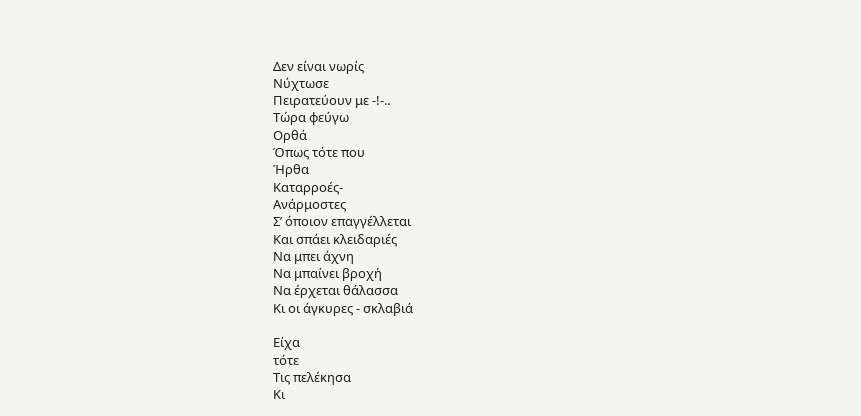Δεν είναι νωρίς
Νύχτωσε
Πειρατεύουν με -!-..
Τώρα φεύγω
Ορθά
Όπως τότε που
Ήρθα
Καταρροές-
Ανάρμοστες
Σ’ όποιον επαγγέλλεται
Και σπάει κλειδαριές
Να μπει άχνη
Να μπαίνει βροχή
Να έρχεται θάλασσα
Κι οι άγκυρες - σκλαβιά

Είχα
τότε
Τις πελέκησα
Κι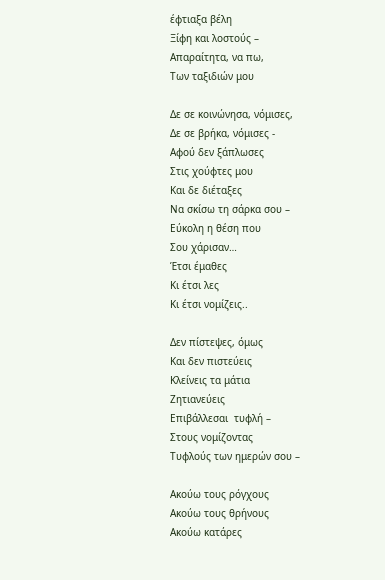έφτιαξα βέλη
Ξίφη και λοστούς –
Απαραίτητα, να πω,
Των ταξιδιών μου

Δε σε κοινώνησα, νόμισες,
Δε σε βρήκα, νόμισες -
Αφού δεν ξάπλωσες
Στις χούφτες μου
Και δε διέταξες
Να σκίσω τη σάρκα σου –
Εύκολη η θέση που
Σου χάρισαν…
Έτσι έμαθες
Κι έτσι λες
Κι έτσι νομίζεις..

Δεν πίστεψες, όμως
Και δεν πιστεύεις
Κλείνεις τα μάτια
Ζητιανεύεις
Επιβάλλεσαι  τυφλή –
Στους νομίζοντας
Τυφλούς των ημερών σου –

Ακούω τους ρόγχους
Ακούω τους θρήνους
Ακούω κατάρες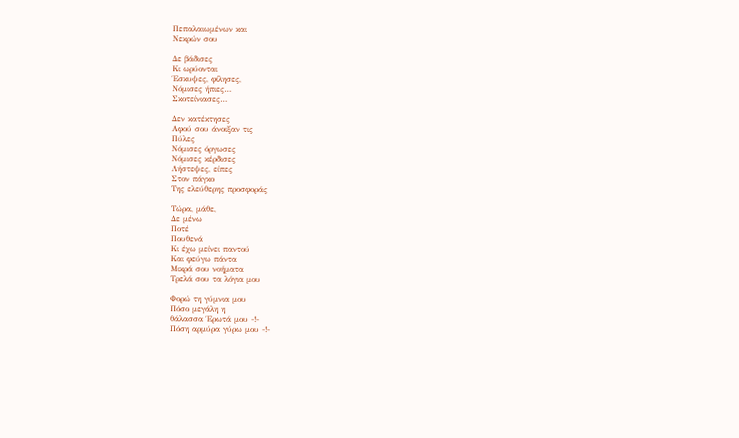Πεπαλαιωμένων και
Νεκρών σου

Δε βάδισες
Κι ωρύονται
Έσκυψες, φίλησες,
Νόμισες ήπιες…
Σκοτείνιασες…

Δεν κατέκτησες
Αφού σου άνοιξαν τις
Πύλες
Νόμισες όργωσες
Νόμισες κέρδισες
Λήστεψες, είπες
Στον πάγκο
Της ελεύθερης προσφοράς

Τώρα, μάθε,
Δε μένω
Ποτέ
Πουθενά
Κι έχω μείνει παντού
Και φεύγω πάντα
Μικρά σου νοήματα
Τρελά σου τα λόγια μου

Φορώ τη γύμνια μου
Πόσο μεγάλη η
θάλασσα Έρωτά μου -!-
Πόση αρμύρα γύρω μου -!-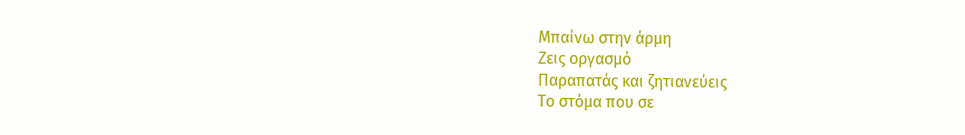Μπαίνω στην άρμη
Ζεις οργασμό
Παραπατάς και ζητιανεύεις
Το στόμα που σε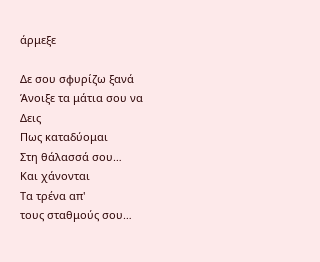άρμεξε

Δε σου σφυρίζω ξανά
Άνοιξε τα μάτια σου να
Δεις
Πως καταδύομαι
Στη θάλασσά σου…
Και χάνονται
Τα τρένα απ'
τους σταθμούς σου…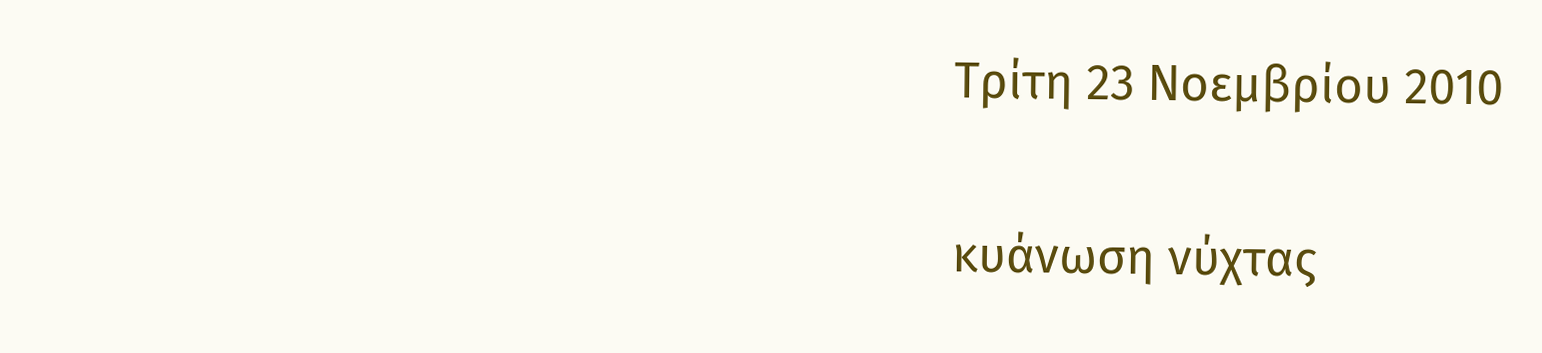Τρίτη 23 Νοεμβρίου 2010

κυάνωση νύχτας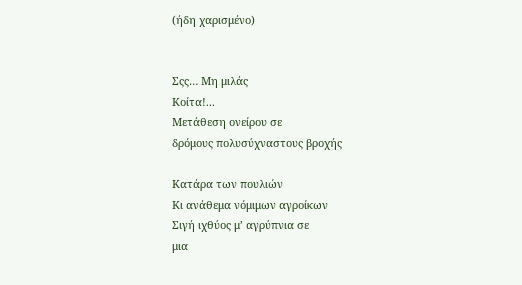(ήδη χαρισμένο)


Σςς… Μη μιλάς
Κοίτα!...
Μετάθεση ονείρου σε
δρόμους πολυσύχναστους βροχής

Κατάρα των πουλιών
Κι ανάθεμα νόμιμων αγροίκων
Σιγή ιχθύος μ’ αγρύπνια σε
μια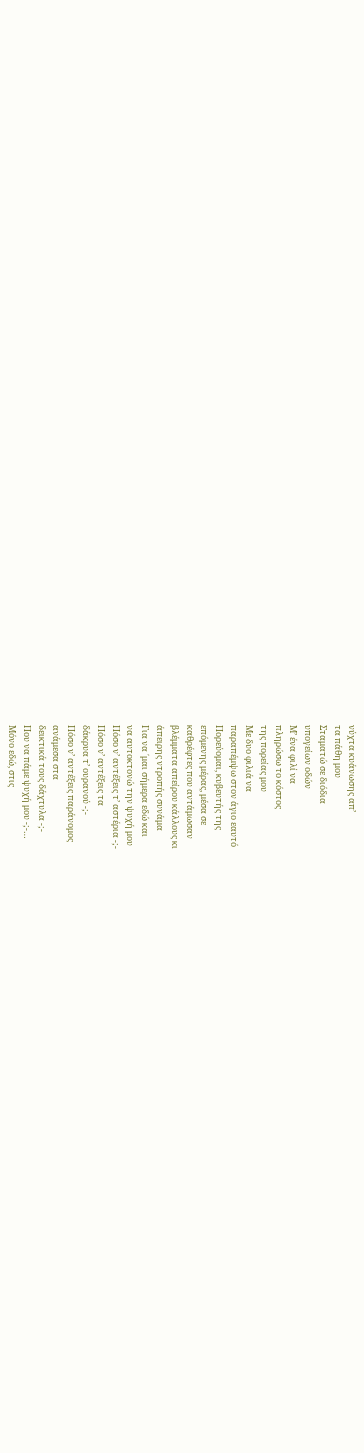νύχτα κυάνωσης απ’
τα πάθη μου
Σταματώ σε διόδια
υπογείων οδών
Μ’ ένα φιλί να
πληρώσω το κόστος
της πορείας μου
Με δυο φιλιά να
παραπέμψω στον άγιο εαυτό
Πορεύομαι, κυβευτής της
επόμενης μέρας, μέσα σε
καθρέφτες που αντάμωσαν
βλέμματα απείρου κάλλους κι
άπειρης ντροπής συνάμα
Για να ΄μαι σήμερα εδώ και
να αυτοκτονώ την ψυχή μου
Πόσο ν’ αντέξεις τ’ αστέρια -;-
Πόσο ν’ αντέξεις τα
δάκρυα τ’ ουρανού -;-
Πόσο ν’ αντέξεις παράνομος
ανάμεσα στα
δεικτικά τους δάχτυλα -;-
Που να πάμε ψυχή μου -;-…
Μόνο εδώ, στις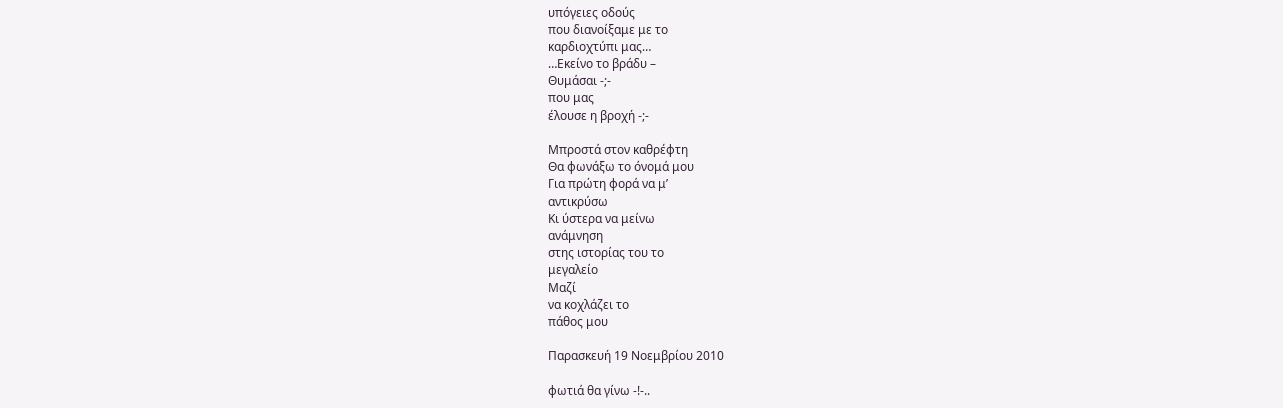υπόγειες οδούς
που διανοίξαμε με το
καρδιοχτύπι μας…
…Εκείνο το βράδυ –
Θυμάσαι -;-
που μας
έλουσε η βροχή -;-

Μπροστά στον καθρέφτη
Θα φωνάξω το όνομά μου
Για πρώτη φορά να μ’
αντικρύσω
Κι ύστερα να μείνω
ανάμνηση
στης ιστορίας του το
μεγαλείο
Μαζί
να κοχλάζει το
πάθος μου

Παρασκευή 19 Νοεμβρίου 2010

φωτιά θα γίνω -!-..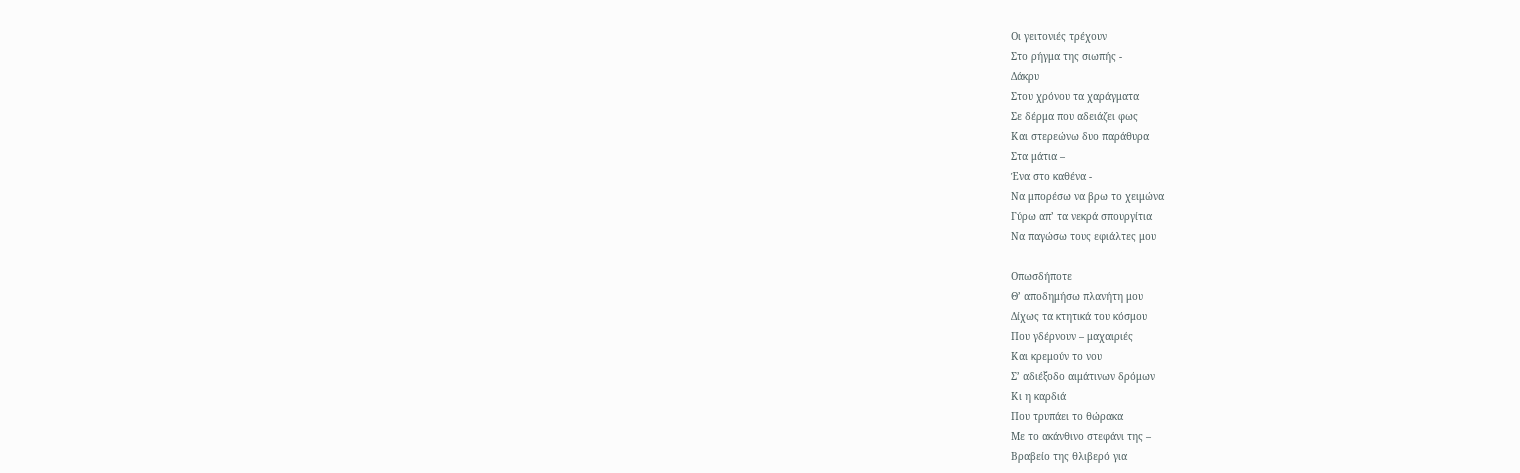Οι γειτονιές τρέχουν
Στο ρήγμα της σιωπής -
Δάκρυ
Στου χρόνου τα χαράγματα
Σε δέρμα που αδειάζει φως
Και στερεώνω δυο παράθυρα
Στα μάτια –
Ένα στο καθένα -
Να μπορέσω να βρω το χειμώνα
Γύρω απ’ τα νεκρά σπουργίτια
Να παγώσω τους εφιάλτες μου

Οπωσδήποτε
Θ’ αποδημήσω πλανήτη μου
Δίχως τα κτητικά του κόσμου
Που γδέρνουν – μαχαιριές
Και κρεμούν το νου
Σ’ αδιέξοδο αιμάτινων δρόμων
Κι η καρδιά
Που τρυπάει το θώρακα
Με το ακάνθινο στεφάνι της –
Βραβείο της θλιβερό για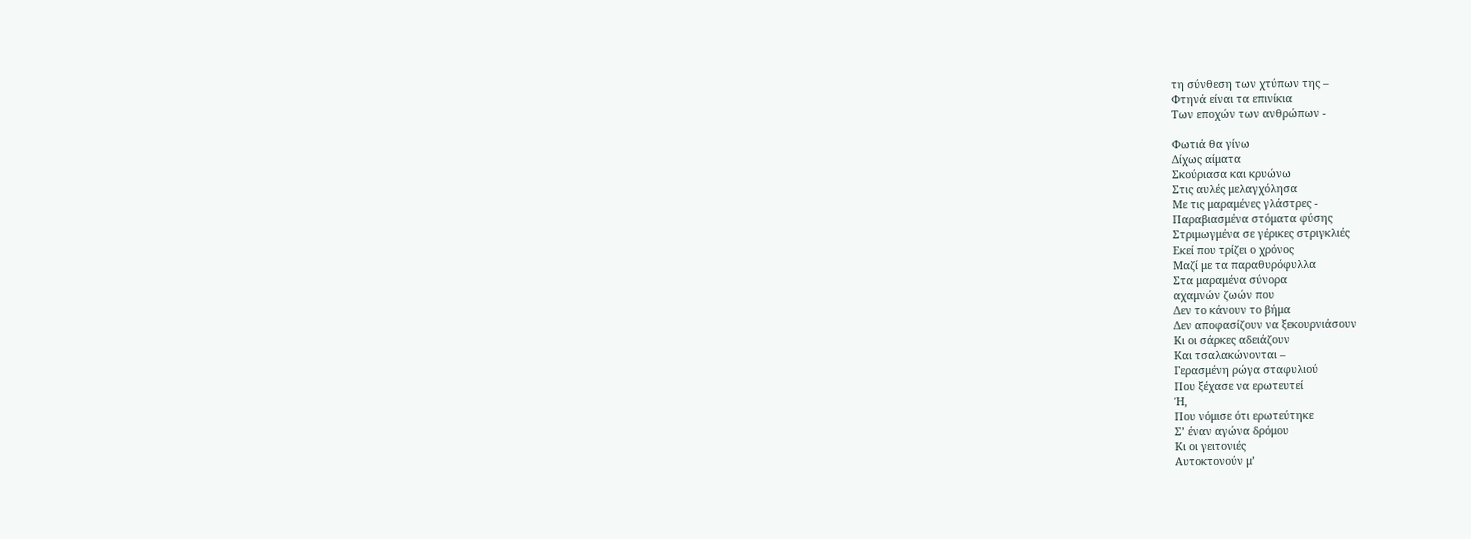τη σύνθεση των χτύπων της –
Φτηνά είναι τα επινίκια
Των εποχών των ανθρώπων -

Φωτιά θα γίνω
Δίχως αίματα
Σκούριασα και κρυώνω
Στις αυλές μελαγχόλησα
Με τις μαραμένες γλάστρες -
Παραβιασμένα στόματα φύσης
Στριμωγμένα σε γέρικες στριγκλιές
Εκεί που τρίζει ο χρόνος
Μαζί με τα παραθυρόφυλλα
Στα μαραμένα σύνορα
αχαμνών ζωών που
Δεν το κάνουν το βήμα
Δεν αποφασίζουν να ξεκουρνιάσουν
Κι οι σάρκες αδειάζουν
Και τσαλακώνονται –
Γερασμένη ρώγα σταφυλιού
Που ξέχασε να ερωτευτεί
Ή,
Που νόμισε ότι ερωτεύτηκε
Σ’ έναν αγώνα δρόμου
Κι οι γειτονιές
Αυτοκτονούν μ’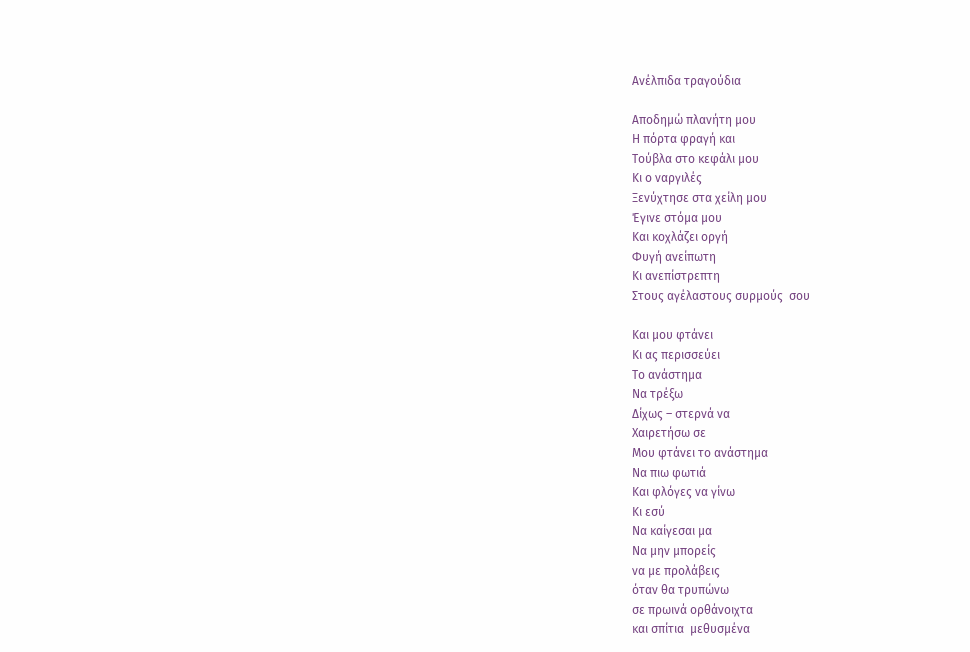Ανέλπιδα τραγούδια

Αποδημώ πλανήτη μου
Η πόρτα φραγή και
Τούβλα στο κεφάλι μου
Κι ο ναργιλές
Ξενύχτησε στα χείλη μου
Έγινε στόμα μου
Και κοχλάζει οργή
Φυγή ανείπωτη
Κι ανεπίστρεπτη
Στους αγέλαστους συρμούς  σου

Και μου φτάνει
Κι ας περισσεύει
Το ανάστημα
Να τρέξω
Δίχως – στερνά να
Χαιρετήσω σε
Μου φτάνει το ανάστημα
Να πιω φωτιά
Και φλόγες να γίνω
Κι εσύ
Να καίγεσαι μα
Να μην μπορείς
να με προλάβεις
όταν θα τρυπώνω
σε πρωινά ορθάνοιχτα
και σπίτια  μεθυσμένα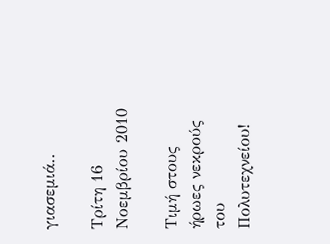γιασεμιά..

Τρίτη 16 Νοεμβρίου 2010

Τιμή στους ήρωες νεκρούς του Πολυτεχνείου!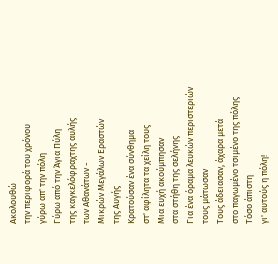Ακολουθώ
την περιφορά του χρόνου
γύρω απ' την πόλη
Γύρω από την Άγια Πύλη
της καγκελόφραχτης αυλής
των Αθανάτων -
Μικρών Μεγάλων Εραστών
της Αυγής
Κρατούσαν ένα σύνθημα
στ' αφίλητα τα χείλη τους
Μια ευχή ακούμπησαν
στα στήθη της σελήνης
Για ένα όραμα λευκών περιστεριών
τους μάτωσαν
Τους άδειασαν, άχαρα μετά
στο παγωμένο τσιμένο της πόλης
Τόσο άπιστη
γι' αυτούς η πόλη!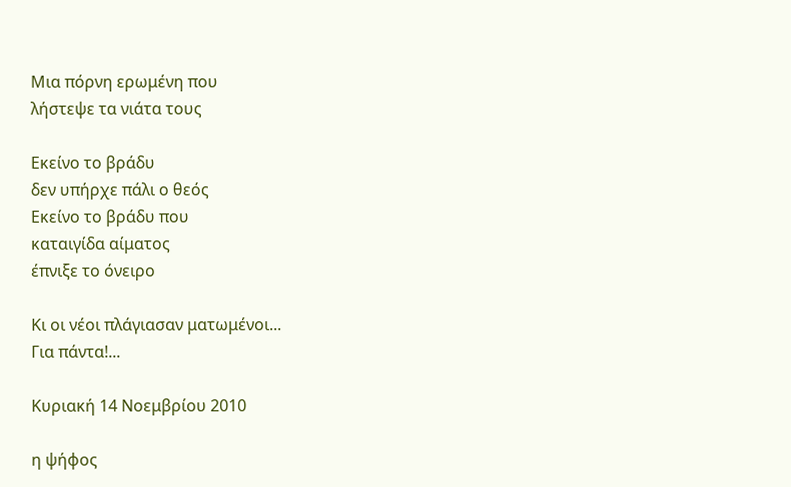Μια πόρνη ερωμένη που
λήστεψε τα νιάτα τους

Εκείνο το βράδυ
δεν υπήρχε πάλι ο θεός
Εκείνο το βράδυ που
καταιγίδα αίματος
έπνιξε το όνειρο

Κι οι νέοι πλάγιασαν ματωμένοι...
Για πάντα!...

Κυριακή 14 Νοεμβρίου 2010

η ψήφος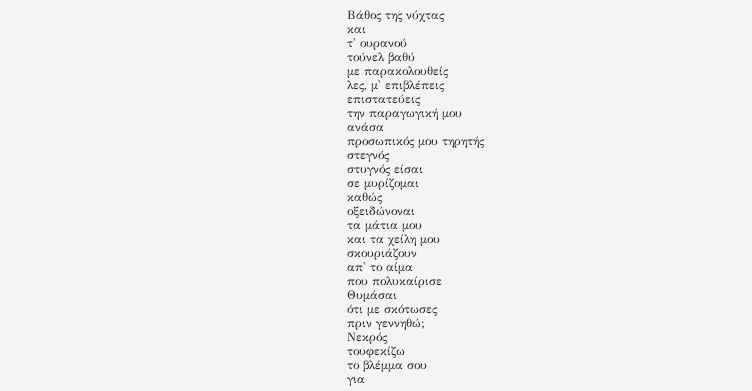Βάθος της νύχτας
και
τ' ουρανού
τούνελ βαθύ
με παρακολουθείς
λες, μ' επιβλέπεις
επιστατεύεις
την παραγωγική μου
ανάσα
προσωπικός μου τηρητής
στεγνός
στυγνός είσαι
σε μυρίζομαι
καθώς
οξειδώνοναι
τα μάτια μου
και τα χείλη μου
σκουριάζουν
απ' το αίμα
που πολυκαίρισε
Θυμάσαι
ότι με σκότωσες
πριν γεννηθώ;
Νεκρός
τουφεκίζω
το βλέμμα σου
για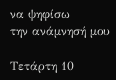να ψηφίσω
την ανάμνησή μου

Τετάρτη 10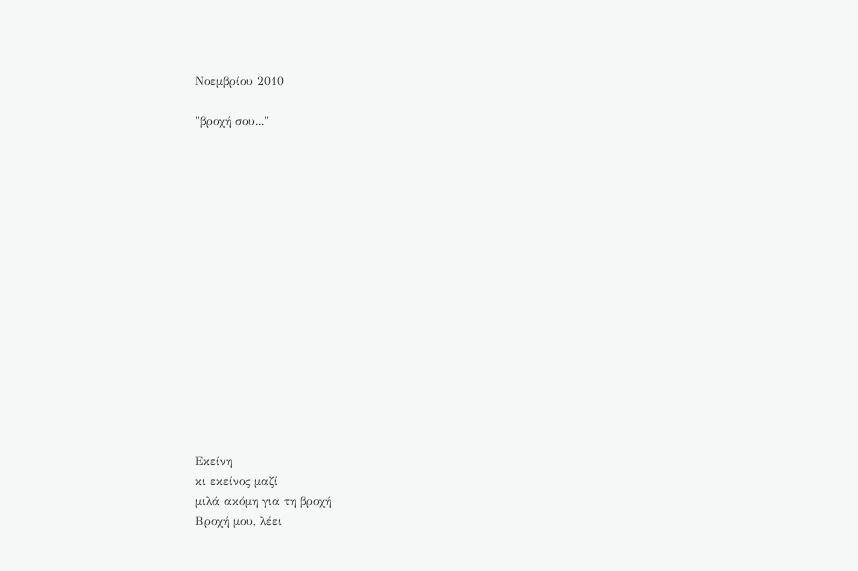Νοεμβρίου 2010

"βροχή σου..."
















Εκείνη
κι εκείνος μαζί
μιλά ακόμη για τη βροχή
Βροχή μου, λέει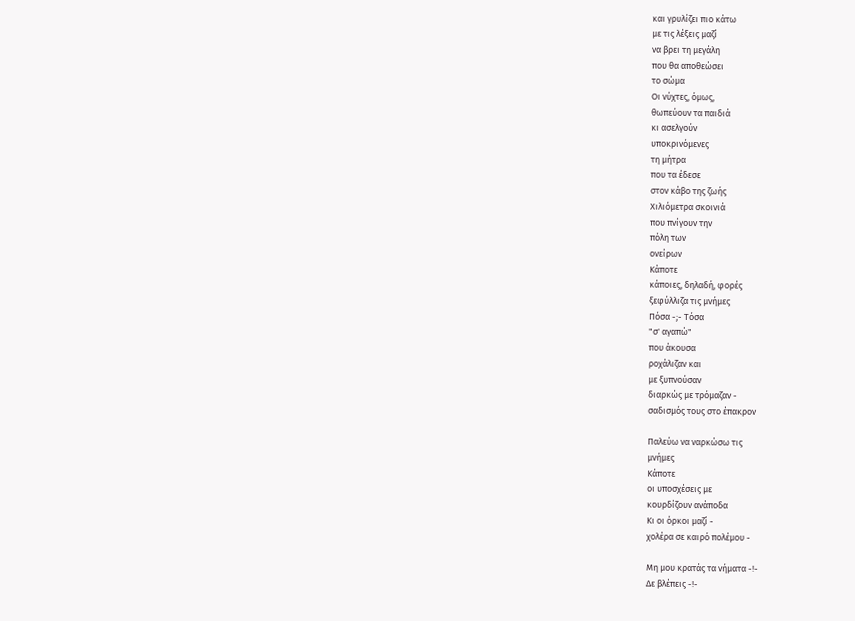και γρυλίζει πιο κάτω
με τις λέξεις μαζί
να βρει τη μεγάλη
που θα αποθεώσει
το σώμα
Οι νύχτες, όμως,
θωπεύουν τα παιδιά
κι ασελγούν
υποκρινόμενες
τη μήτρα
που τα έδεσε
στον κάβο της ζωής
Χιλιόμετρα σκοινιά
που πνίγουν την
πόλη των
ονείρων
Κάποτε
κάποιες, δηλαδή, φορές
ξεφύλλιζα τις μνήμες
Πόσα -;- Τόσα
"σ' αγαπώ"
που άκουσα
ροχάλιζαν και
με ξυπνούσαν
διαρκώς με τρόμαζαν -
σαδισμός τους στο έπακρον

Παλεύω να ναρκώσω τις
μνήμες
Κάποτε
οι υποσχέσεις με
κουρδίζουν ανάποδα
Κι οι όρκοι μαζί -
χολέρα σε καιρό πολέμου -

Μη μου κρατάς τα νήματα -!-
Δε βλέπεις -!-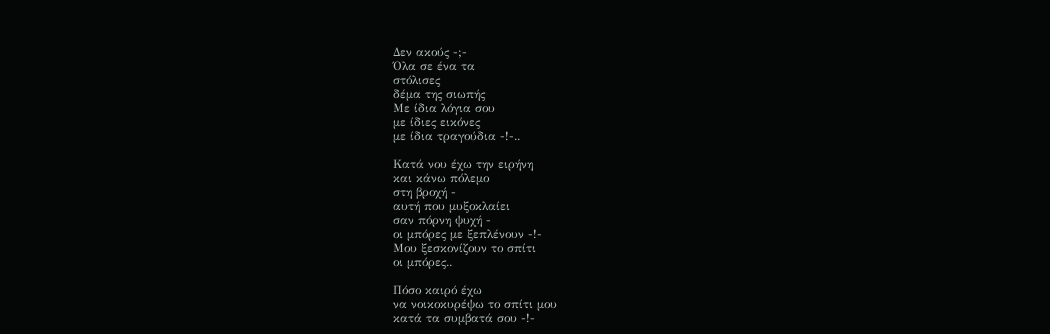Δεν ακούς -;-
Όλα σε ένα τα
στόλισες
δέμα της σιωπής
Με ίδια λόγια σου
με ίδιες εικόνες
με ίδια τραγούδια -!-..

Κατά νου έχω την ειρήνη
και κάνω πόλεμο
στη βροχή -
αυτή που μυξοκλαίει
σαν πόρνη ψυχή -
οι μπόρες με ξεπλένουν -!-
Μου ξεσκονίζουν το σπίτι
οι μπόρες..

Πόσο καιρό έχω
να νοικοκυρέψω το σπίτι μου
κατά τα συμβατά σου -!-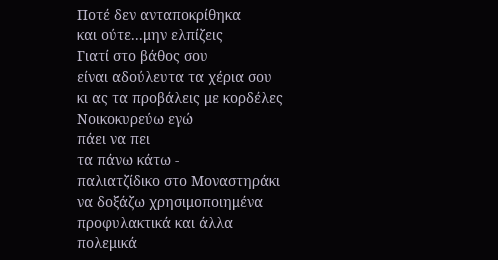Ποτέ δεν ανταποκρίθηκα
και ούτε...μην ελπίζεις
Γιατί στο βάθος σου
είναι αδούλευτα τα χέρια σου
κι ας τα προβάλεις με κορδέλες
Νοικοκυρεύω εγώ
πάει να πει
τα πάνω κάτω -
παλιατζίδικο στο Μοναστηράκι
να δοξάζω χρησιμοποιημένα
προφυλακτικά και άλλα
πολεμικά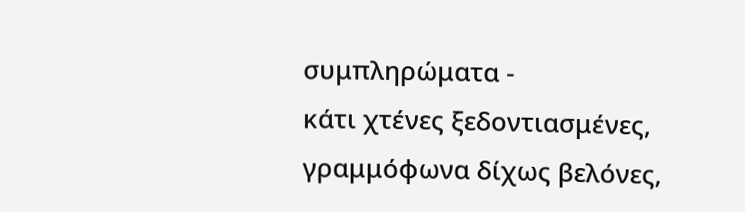συμπληρώματα -
κάτι χτένες ξεδοντιασμένες,
γραμμόφωνα δίχως βελόνες,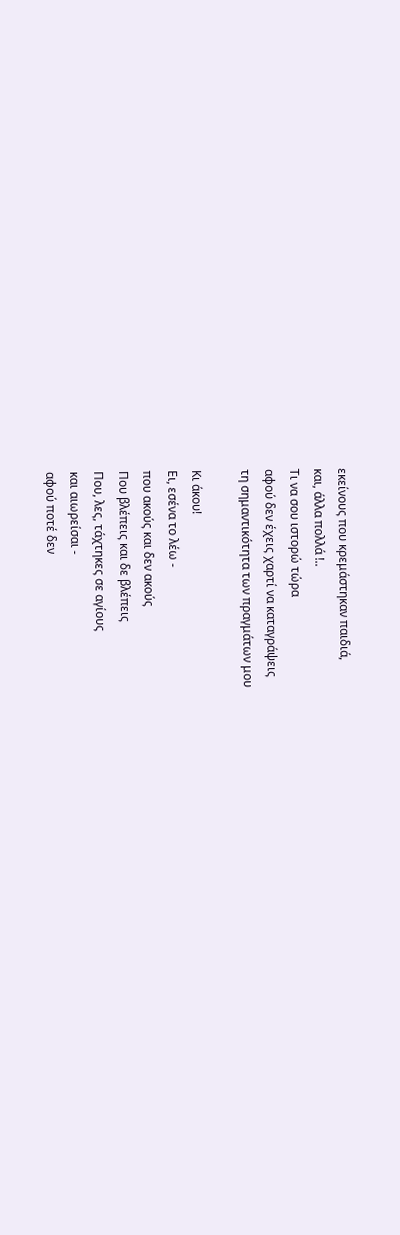εκείνους που κρεμάστηκαν παιδιά,
και, άλλα πολλά !..
Τι να σου ιστορώ τώρα
αφού δεν έχεις χαρτί να καταγράψεις
τη σημαντικότητα των πραγμάτων μου

Κι άκου!
Ει, εσένα το λέω -
που ακούς και δεν ακούς
Που βλέπεις και δε βλέπεις
Που, λες, τάχτηκες σε αγίους
και αιωρείσαι -
αφού ποτέ δεν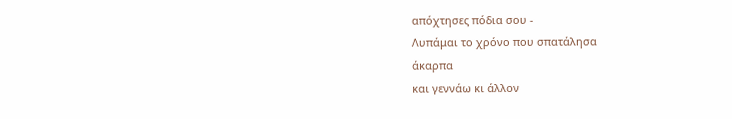απόχτησες πόδια σου -
Λυπάμαι το χρόνο που σπατάλησα
άκαρπα
και γεννάω κι άλλον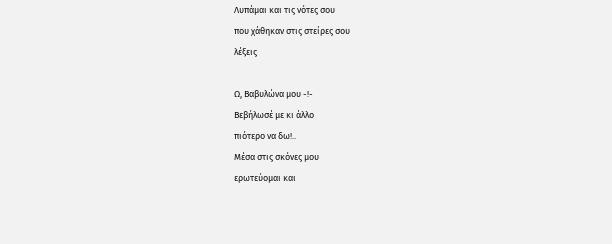Λυπάμαι και τις νότες σου
που χάθηκαν στις στείρες σου
λέξεις

Ω, Βαβυλώνα μου -!-
Βεβήλωσέ με κι άλλο
πιότερο να δω!..
Μέσα στις σκόνες μου
ερωτεύομαι και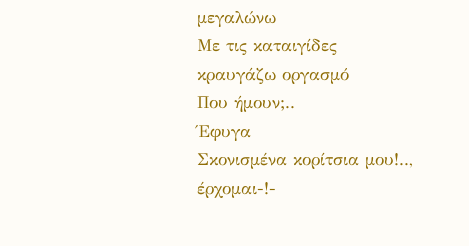μεγαλώνω
Με τις καταιγίδες
κραυγάζω οργασμό
Που ήμουν;..
Έφυγα
Σκονισμένα κορίτσια μου!..,
έρχομαι-!-